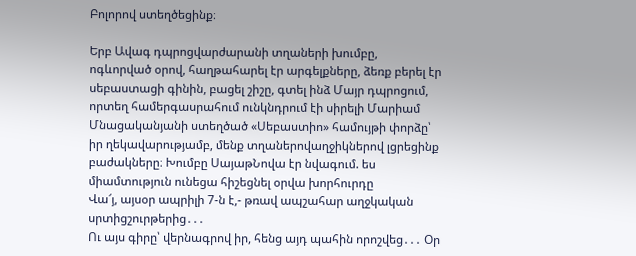Բոլորով ստեղծեցինք։

Երբ Ավագ դպրոցվարժարանի տղաների խումբը, ոգևորված օրով, հաղթահարել էր արգելքները, ձեռք բերել էր սեբաստացի գինին, բացել շիշը, գտել ինձ Մայր դպրոցում, որտեղ համերգասրահում ունկնդրում էի սիրելի Մարիամ Մնացականյանի ստեղծած «Սեբաստիո» համույթի փորձը՝ իր ղեկավարությամբ, մենք տղաներովաղջիկներով լցրեցինք բաժակները։ Խումբը ՍայաթՆովա էր նվագում. ես միամտություն ունեցա հիշեցնել օրվա խորհուրդը
Վա՜յ, այսօր ապրիլի 7-ն է,- թռավ ապշահար աղջկական սրտիցշուրթերից․․․
Ու այս գիրը՝ վերնագրով իր, հենց այդ պահին որոշվեց․․․ Օր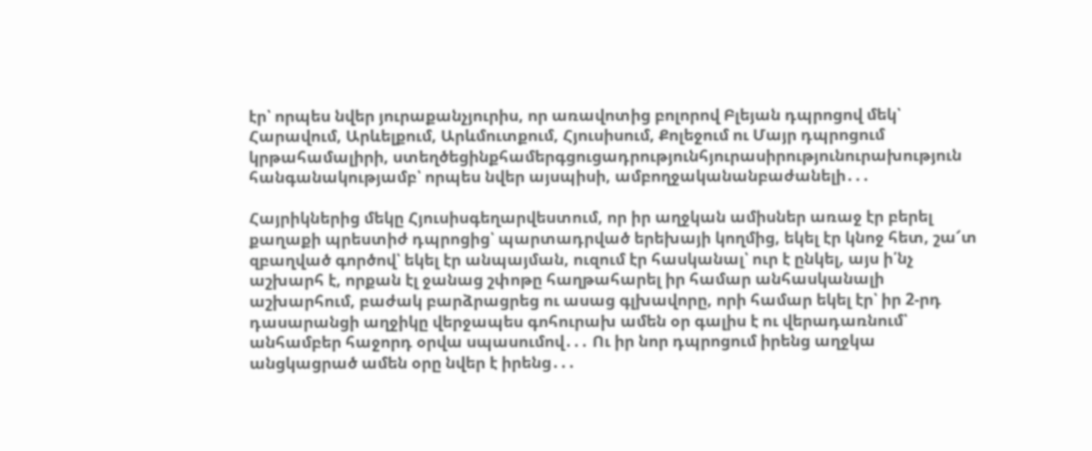էր՝ որպես նվեր յուրաքանչյուրիս, որ առավոտից բոլորով Բլեյան դպրոցով մեկ՝ Հարավում, Արևելքում, Արևմուտքում, Հյուսիսում, Քոլեջում ու Մայր դպրոցում կրթահամալիրի, ստեղծեցինքհամերգցուցադրությունհյուրասիրությունուրախություն հանգանակությամբ՝ որպես նվեր այսպիսի, ամբողջականանբաժանելի․․․

Հայրիկներից մեկը Հյուսիսգեղարվեստում, որ իր աղջկան ամիսներ առաջ էր բերել քաղաքի պրեստիժ դպրոցից՝ պարտադրված երեխայի կողմից, եկել էր կնոջ հետ, շա՜տ զբաղված գործով՝ եկել էր անպայման, ուզում էր հասկանալ՝ ուր է ընկել, այս ի՛նչ աշխարհ է, որքան էլ ջանաց շփոթը հաղթահարել իր համար անհասկանալի աշխարհում, բաժակ բարձրացրեց ու ասաց գլխավորը, որի համար եկել էր՝ իր 2-րդ դասարանցի աղջիկը վերջապես գոհուրախ ամեն օր գալիս է ու վերադառնում՝ անհամբեր հաջորդ օրվա սպասումով․․․ Ու իր նոր դպրոցում իրենց աղջկա անցկացրած ամեն օրը նվեր է իրենց․․․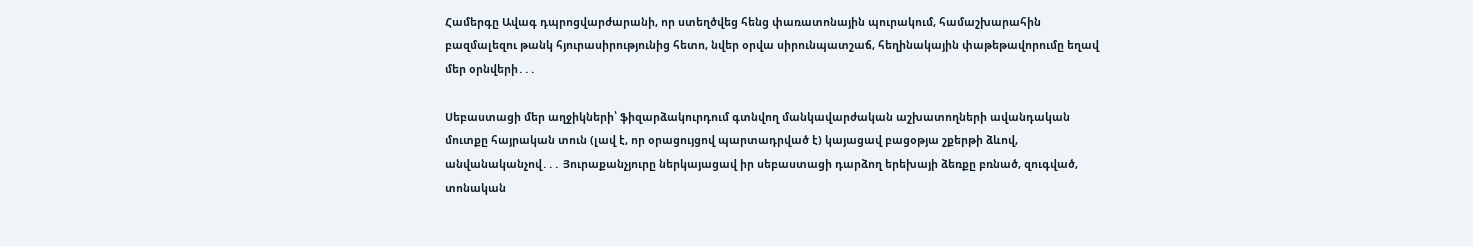Համերգը Ավագ դպրոցվարժարանի, որ ստեղծվեց հենց փառատոնային պուրակում, համաշխարահին բազմալեզու թանկ հյուրասիրությունից հետո, նվեր օրվա սիրունպատշաճ, հեղինակային փաթեթավորումը եղավ մեր օրնվերի․․․

Սեբաստացի մեր աղջիկների՝ ֆիզարձակուրդում գտնվող մանկավարժական աշխատողների ավանդական մուտքը հայրական տուն (լավ է, որ օրացույցով պարտադրված է) կայացավ բացօթյա շքերթի ձևով, անվանականչով․․․ Յուրաքանչյուրը ներկայացավ իր սեբաստացի դարձող երեխայի ձեռքը բռնած, զուգված, տոնական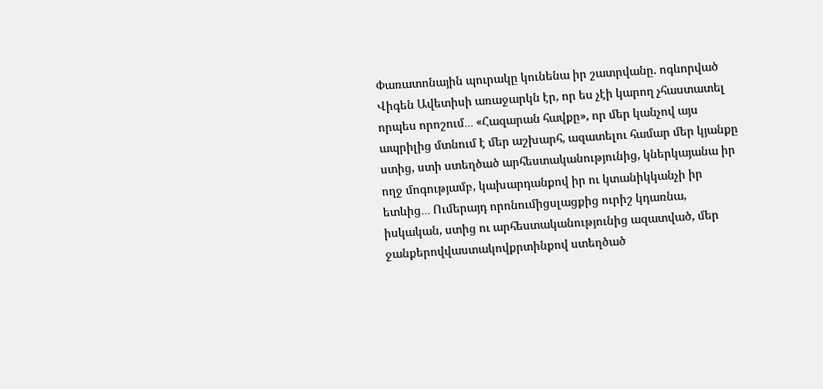Փառատոնային պուրակը կունենա իր շատրվանը. ոգևորված Վիգեն Ավետիսի առաջարկն էր, որ ես չէի կարող չհաստատել որպես որոշում․․․ «Հազարան հավքը», որ մեր կանչով այս ապրիլից մտնում է մեր աշխարհ, ազատելու համար մեր կյանքը ստից, ստի ստեղծած արհեստականությունից, կներկայանա իր ողջ մոգությամբ, կախարդանքով իր ու կտանիկկանչի իր ետևից․․․ Ումերայդ որոնումիցսլացքից ուրիշ կդառնա, իսկական, ստից ու արհեստականությունից ազատված, մեր ջանքերովվաստակովքրտինքով ստեղծած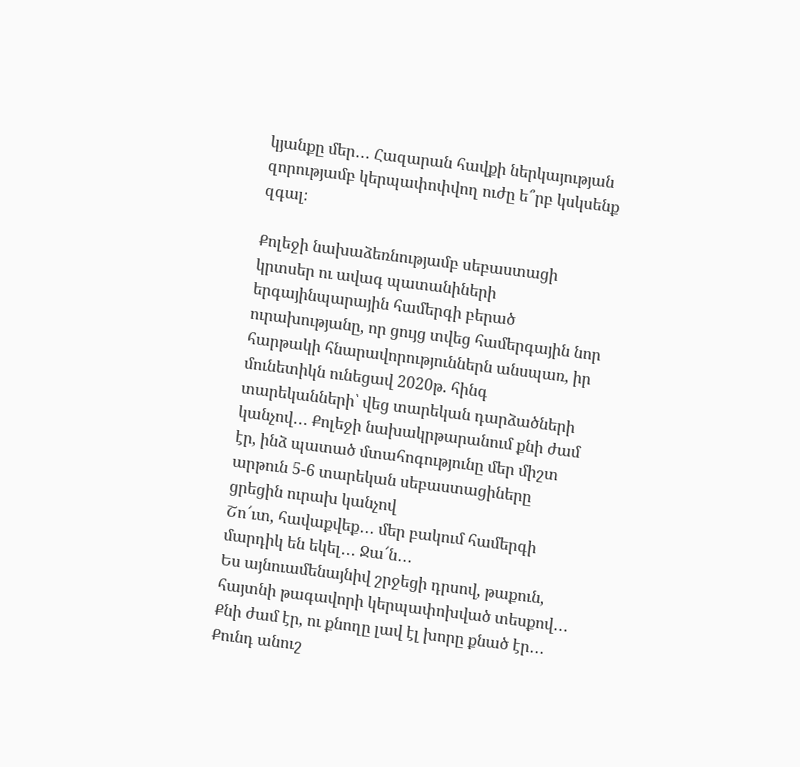կյանքը մեր․․․ Հազարան հավքի ներկայության զորությամբ կերպափոփվող ուժը ե՞րբ կսկսենք զգալ։

Քոլեջի նախաձեռնությամբ սեբաստացի կրտսեր ու ավագ պատանիների երգայինպարային համերգի բերած ուրախությանը, որ ցույց տվեց համերգային նոր հարթակի հնարավորություններն անսպառ, իր մունետիկն ունեցավ 2020թ. հինգ տարեկանների՝ վեց տարեկան դարձածների կանչով․․․ Քոլեջի նախակրթարանում քնի ժամ էր, ինձ պատած մտահոգությունը մեր միշտ արթուն 5-6 տարեկան սեբաստացիները ցրեցին ուրախ կանչով
Շո՜ւտ, հավաքվեք․․․ մեր բակում համերգի մարդիկ են եկել․․․ Ջա՜ն․․․
Ես այնուամենայնիվ շրջեցի դրսով, թաքուն, հայտնի թագավորի կերպափոխված տեսքով․․․ Քնի ժամ էր, ու քնողը լավ էլ խորը քնած էր․․․ Քունդ անուշ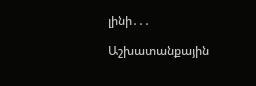լինի․․․

Աշխատանքային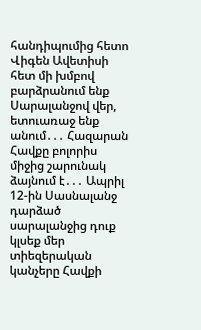հանդիպումից հետո Վիգեն Ավետիսի հետ մի խմբով բարձրանում ենք Սարալանջով վեր, ետուառաջ ենք անում․․․ Հազարան Հավքը բոլորիս միջից շարունակ ձայնում է․․․ Ապրիլ 12-ին Սասնալանջ դարձած սարալանջից դուք կլսեք մեր տիեզերական կանչերը Հավքի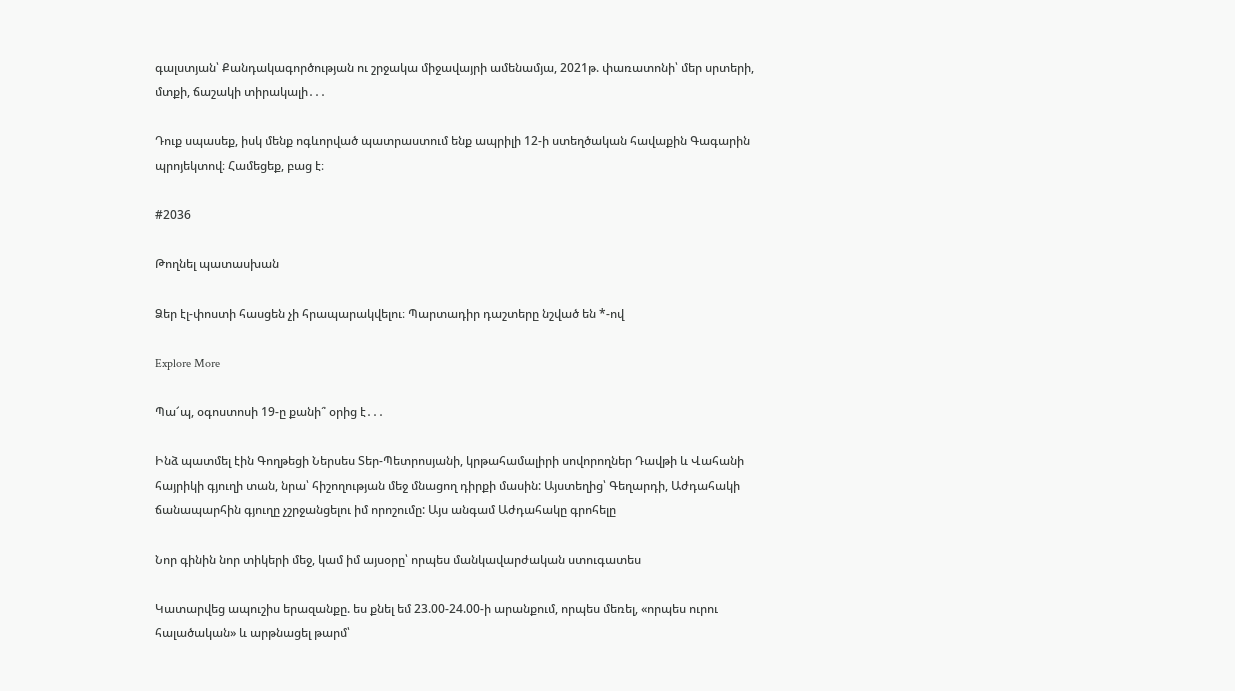գալստյան՝ Քանդակագործության ու շրջակա միջավայրի ամենամյա, 2021թ. փառատոնի՝ մեր սրտերի, մտքի, ճաշակի տիրակալի․․․

Դուք սպասեք, իսկ մենք ոգևորված պատրաստում ենք ապրիլի 12-ի ստեղծական հավաքին Գագարին պրոյեկտով։ Համեցեք, բաց է։

#2036

Թողնել պատասխան

Ձեր էլ-փոստի հասցեն չի հրապարակվելու։ Պարտադիր դաշտերը նշված են *-ով

Explore More

Պա՜պ, օգոստոսի 19-ը քանի՞ օրից է․․․

Ինձ պատմել էին Գողթեցի Ներսես Տեր-Պետրոսյանի, կրթահամալիրի սովորողներ Դավթի և Վահանի հայրիկի գյուղի տան, նրա՝ հիշողության մեջ մնացող դիրքի մասին: Այստեղից՝ Գեղարդի, Աժդահակի ճանապարհին գյուղը չշրջանցելու իմ որոշումը: Այս անգամ Աժդահակը գրոհելը

Նոր գինին նոր տիկերի մեջ, կամ իմ այսօրը՝ որպես մանկավարժական ստուգատես

Կատարվեց ապուշիս երազանքը. ես քնել եմ 23.00-24.00-ի արանքում, որպես մեռել, «որպես ուրու հալածական» և արթնացել թարմ՝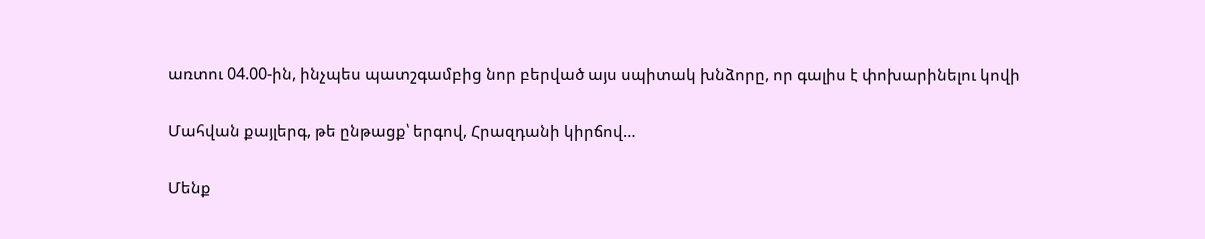առտու 04.00-ին, ինչպես պատշգամբից նոր բերված այս սպիտակ խնձորը, որ գալիս է փոխարինելու կովի

Մահվան քայլերգ, թե ընթացք՝ երգով, Հրազդանի կիրճով…

Մենք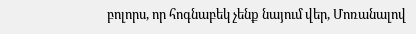բոլորս, որ հոգնաբեկ չենք նայում վեր, Մոռանալով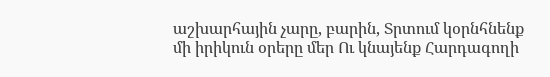աշխարհային չարը, բարին, Տրտում կօրնհնենք մի իրիկուն օրերը մեր Ու կնայենք Հարդագողի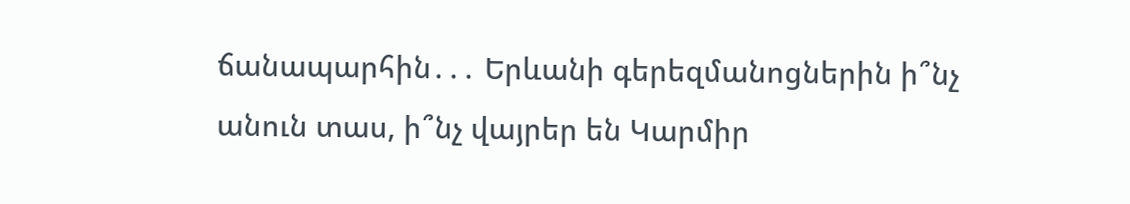ճանապարհին․․․ Երևանի գերեզմանոցներին ի՞նչ անուն տաս, ի՞նչ վայրեր են Կարմիր